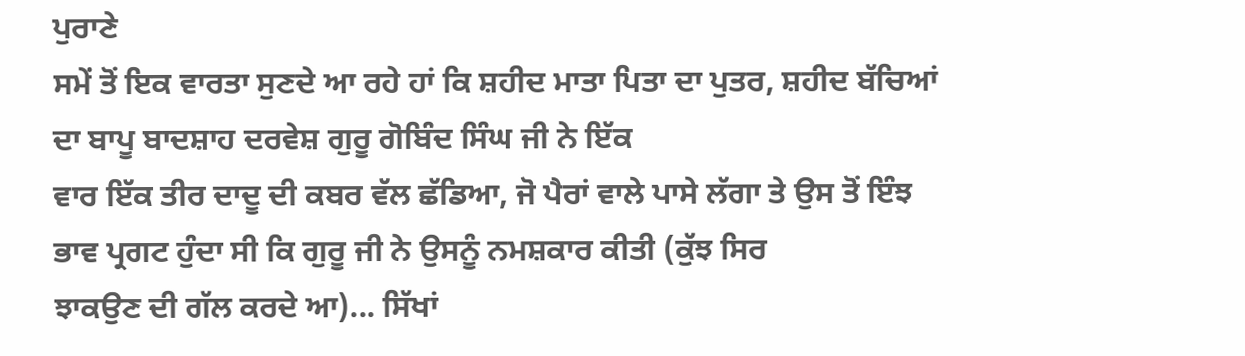ਪੁਰਾਣੇ
ਸਮੇਂ ਤੋਂ ਇਕ ਵਾਰਤਾ ਸੁਣਦੇ ਆ ਰਹੇ ਹਾਂ ਕਿ ਸ਼ਹੀਦ ਮਾਤਾ ਪਿਤਾ ਦਾ ਪੁਤਰ, ਸ਼ਹੀਦ ਬੱਚਿਆਂ
ਦਾ ਬਾਪੂ ਬਾਦਸ਼ਾਹ ਦਰਵੇਸ਼ ਗੁਰੂ ਗੋਬਿੰਦ ਸਿੰਘ ਜੀ ਨੇ ਇੱਕ
ਵਾਰ ਇੱਕ ਤੀਰ ਦਾਦੂ ਦੀ ਕਬਰ ਵੱਲ ਛੱਡਿਆ, ਜੋ ਪੈਰਾਂ ਵਾਲੇ ਪਾਸੇ ਲੱਗਾ ਤੇ ਉਸ ਤੋਂ ਇੰਝ
ਭਾਵ ਪ੍ਰਗਟ ਹੁੰਦਾ ਸੀ ਕਿ ਗੁਰੂ ਜੀ ਨੇ ਉਸਨੂੰ ਨਮਸ਼ਕਾਰ ਕੀਤੀ (ਕੁੱਝ ਸਿਰ
ਝਾਕਉਣ ਦੀ ਗੱਲ ਕਰਦੇ ਆ)... ਸਿੱਖਾਂ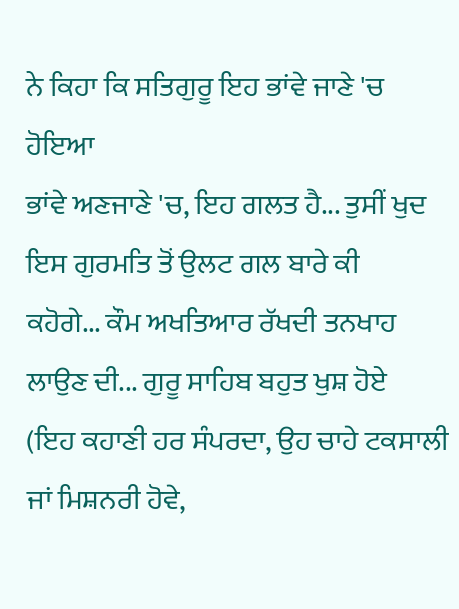ਨੇ ਕਿਹਾ ਕਿ ਸਤਿਗੁਰੂ ਇਹ ਭਾਂਵੇ ਜਾਣੇ 'ਚ ਹੋਇਆ
ਭਾਂਵੇ ਅਣਜਾਣੇ 'ਚ, ਇਹ ਗਲਤ ਹੈ... ਤੁਸੀਂ ਖੁਦ ਇਸ ਗੁਰਮਤਿ ਤੋਂ ਉਲਟ ਗਲ ਬਾਰੇ ਕੀ
ਕਹੋਗੇ... ਕੌਮ ਅਖਤਿਆਰ ਰੱਖਦੀ ਤਨਖਾਹ ਲਾਉਣ ਦੀ... ਗੁਰੂ ਸਾਹਿਬ ਬਹੁਤ ਖੁਸ਼ ਹੋਏ
(ਇਹ ਕਹਾਣੀ ਹਰ ਸੰਪਰਦਾ, ਉਹ ਚਾਹੇ ਟਕਸਾਲੀ ਜਾਂ ਮਿਸ਼ਨਰੀ ਹੋਵੇ,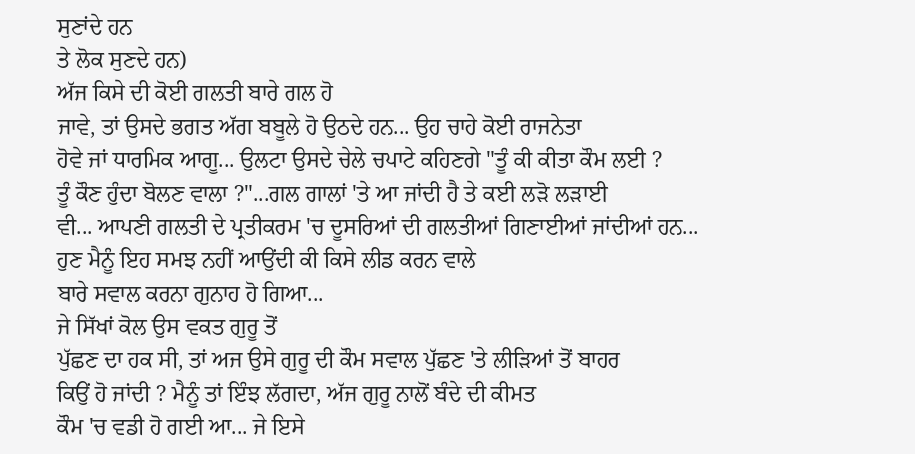ਸੁਣਾਂਦੇ ਹਨ
ਤੇ ਲੋਕ ਸੁਣਦੇ ਹਨ)
ਅੱਜ ਕਿਸੇ ਦੀ ਕੋਈ ਗਲਤੀ ਬਾਰੇ ਗਲ ਹੋ
ਜਾਵੇ, ਤਾਂ ਉਸਦੇ ਭਗਤ ਅੱਗ ਬਬੂਲੇ ਹੋ ਉਠਦੇ ਹਨ... ਉਹ ਚਾਹੇ ਕੋਈ ਰਾਜਨੇਤਾ
ਹੋਵੇ ਜਾਂ ਧਾਰਮਿਕ ਆਗੂ... ਉਲਟਾ ਉਸਦੇ ਚੇਲੇ ਚਪਾਟੇ ਕਹਿਣਗੇ "ਤੂੰ ਕੀ ਕੀਤਾ ਕੌਮ ਲਈ ?
ਤੂੰ ਕੌਣ ਹੁੰਦਾ ਬੋਲਣ ਵਾਲਾ ?"...ਗਲ ਗਾਲਾਂ 'ਤੇ ਆ ਜਾਂਦੀ ਹੈ ਤੇ ਕਈ ਲੜੋ ਲੜਾਈ
ਵੀ... ਆਪਣੀ ਗਲਤੀ ਦੇ ਪ੍ਰਤੀਕਰਮ 'ਚ ਦੂਸਰਿਆਂ ਦੀ ਗਲਤੀਆਂ ਗਿਣਾਈਆਂ ਜਾਂਦੀਆਂ ਹਨ...
ਹੁਣ ਮੈਨੂੰ ਇਹ ਸਮਝ ਨਹੀਂ ਆਉਂਦੀ ਕੀ ਕਿਸੇ ਲੀਡ ਕਰਨ ਵਾਲੇ
ਬਾਰੇ ਸਵਾਲ ਕਰਨਾ ਗੁਨਾਹ ਹੋ ਗਿਆ...
ਜੇ ਸਿੱਖਾਂ ਕੋਲ ਉਸ ਵਕਤ ਗੁਰੂ ਤੋਂ
ਪੁੱਛਣ ਦਾ ਹਕ ਸੀ, ਤਾਂ ਅਜ ਉਸੇ ਗੁਰੂ ਦੀ ਕੌਮ ਸਵਾਲ ਪੁੱਛਣ 'ਤੇ ਲੀੜਿਆਂ ਤੋਂ ਬਾਹਰ
ਕਿਉਂ ਹੋ ਜਾਂਦੀ ? ਮੈਨੂੰ ਤਾਂ ਇੰਝ ਲੱਗਦਾ, ਅੱਜ ਗੁਰੂ ਨਾਲੋਂ ਬੰਦੇ ਦੀ ਕੀਮਤ
ਕੌਮ 'ਚ ਵਡੀ ਹੋ ਗਈ ਆ... ਜੇ ਇਸੇ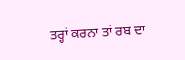ਤਰ੍ਹਾਂ ਕਰਨਾ ਤਾਂ ਰਬ ਦਾ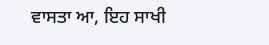ਵਾਸਤਾ ਆ, ਇਹ ਸਾਖੀ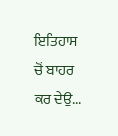ਇਤਿਹਾਸ ਚੋਂ ਬਾਹਰ ਕਰ ਦੇਉ...